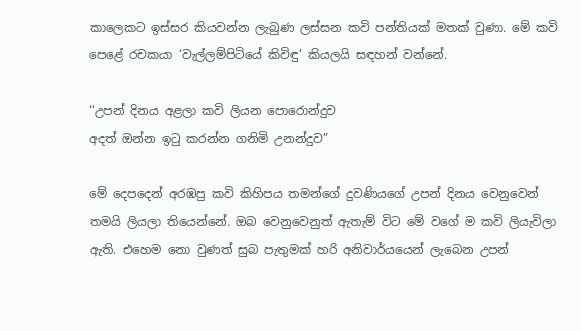කාලෙකට ඉස්සර කියවන්න ලැබුණ ලස්සන කවි පන්තියක් මතක් වුණා. මේ කවි පෙළේ රචකයා ‘වැල්ලම්පිටියේ කිවිඳු’ කියලයි සඳහන් වන්නේ.

‘‘උපන් දිනය අළලා කවි ලියන පොරොන්දුව
අදත් ඔන්න ඉටු කරන්න ගනිමි උනන්දුව”

මේ දෙපදෙන් අරඹපු කවි කිහිපය තමන්ගේ දුවණියගේ උපන් දිනය වෙනුවෙන් තමයි ලියලා තියෙන්නේ. ඔබ වෙනුවෙනුත් ඇතැම් විට මේ වගේ ම කවි ලියැවිලා ඇති. එහෙම නො වුණත් සුබ පැතුමක් හරි අනිවාර්යයෙන් ලැබෙන උපන්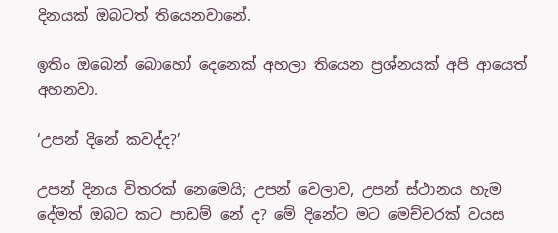දිනයක් ඔබටත් තියෙනවානේ.

ඉතිං ඔබෙන් බොහෝ දෙනෙක් අහලා තියෙන ප්‍රශ්නයක් අපි ආයෙත් අහනවා.

‘උපන් දිනේ කවද්ද?’

උපන් දිනය විතරක් නෙමෙයි; උපන් වෙලාව, උපන් ස්ථානය හැම දේමත් ඔබට කට පාඩම් නේ ද? මේ දිනේට මට මෙච්චරක් වයස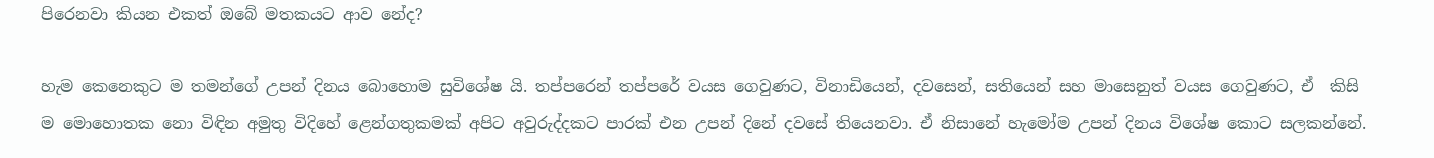පිරෙනවා කියන එකත් ඔබේ මතකයට ආව නේද?

හැම කෙනෙකුට ම තමන්ගේ උපන් දිනය බොහොම සුවිශේෂ යි. තප්පරෙන් තප්පරේ වයස ගෙවුණට, විනාඩියෙන්, දවසෙන්, සතියෙන් සහ මාසෙනුත් වයස ගෙවුණට, ඒ  කිසි ම මොහොතක නො විඳින අමුතු විදිහේ ළෙන්ගතුකමක් අපිට අවුරුද්දකට පාරක් එන උපන් දිනේ දවසේ තියෙනවා. ඒ නිසානේ හැමෝම උපන් දිනය විශේෂ කොට සලකන්නේ.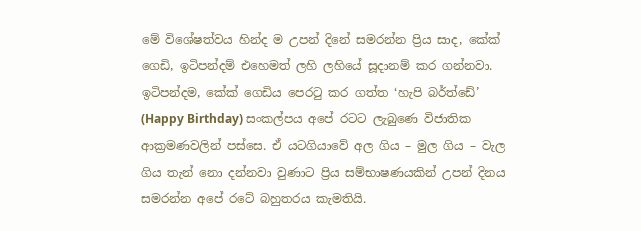මේ විශේෂත්වය හින්ද ම උපන් දිනේ සමරන්න ප්‍රිය සාද, කේක් ගෙඩි, ඉටිපන්දම් එහෙමත් ලහි ලහියේ සූදානම් කර ගන්නවා. ඉටිපන්දම, කේක් ගෙඩිය පෙරටු කර ගත්ත ‘හැපි බර්ත්ඩේ’ (Happy Birthday) සංකල්පය අපේ රටට ලැබුණෙ විජාතික ආක්‍රමණවලින් පස්සෙ. ඒ යටගියාවේ අල ගිය – මුල ගිය – වැල ගිය තැන් නො දන්නවා වුණාට ප්‍රිය සම්භාෂණයකින් උපන් දිනය සමරන්න අපේ රටේ බහුතරය කැමතියි.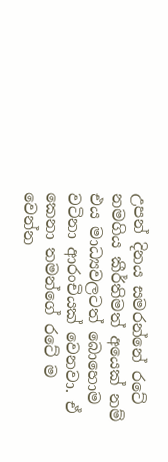උපන් දිනය සමරන්නේ රටේ නමගිය කීර්තිමත් අයෙක් නම් එය මාධ්‍යවලටත් බොහොම වටිනා ආරංචියක් වෙනවා. ඒ කෙනා තමන්ගේ රටේ ම වෙන්න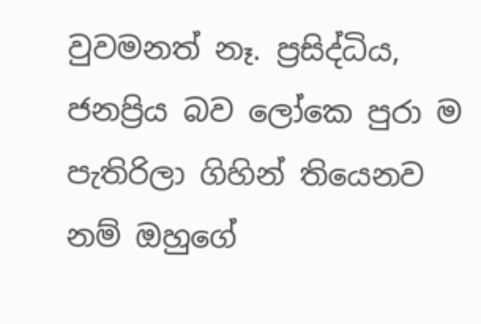වුවමනත් නෑ. ප්‍රසිද්ධිය, ජනප්‍රිය බව ලෝකෙ පුරා ම පැතිරිලා ගිහින් තියෙනව නම් ඔහුගේ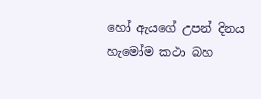හෝ ඇයගේ උපන් දිනය හැමෝම කථා බහ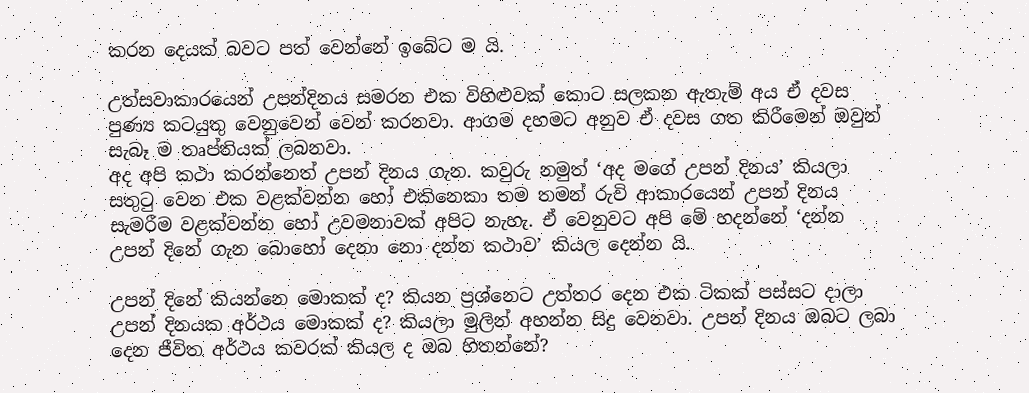කරන දෙයක් බවට පත් වෙන්නේ ඉබේට ම යි.

උත්සවාකාරයෙන් උපන්දිනය සමරන එක විහිළුවක් කොට සලකන ඇතැම් අය ඒ දවස පුණ්‍ය කටයුතු වෙනුවෙන් වෙන් කරනවා. ආගම දහමට අනුව ඒ දවස ගත කිරීමෙන් ඔවුන් සැබෑ ම තෘප්තියක් ලබනවා.
අද අපි කථා කරන්නෙත් උපන් දිනය ගැන. කවුරු නමුත් ‘අද මගේ උපන් දිනය’ කියලා සතුටු වෙන එක වළක්වන්න හෝ එකිනෙකා තම තමන් රුචි ආකාරයෙන් උපන් දිනය සැමරීම වළක්වන්න හෝ උවමනාවක් අපිට නැහැ. ඒ වෙනුවට අපි මේ හදන්නේ ‘දන්න උපන් දිනේ ගැන බොහෝ දෙනා නො දන්න කථාව’ කියල දෙන්න යි.

උපන් දිනේ කියන්නෙ මොකක් ද? කියන ප්‍රශ්නෙට උත්තර දෙන එක ටිකක් පස්සට දාලා උපන් දිනයක අර්ථය මොකක් ද? කියලා මුලින් අහන්න සිදු වෙනවා. උපන් දිනය ඔබට ලබා දෙන ජීවිත අර්ථය කවරක් කියල ද ඔබ හිතන්නේ?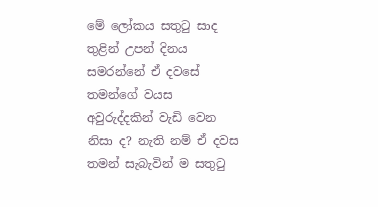මේ ලෝකය සතුටු සාද තුළින් උපන් දිනය සමරන්නේ ඒ දවසේ තමන්ගේ වයස අවුරුද්දකින් වැඩි වෙන නිසා ද? නැති නම් ඒ දවස තමන් සැබැවින් ම සතුටු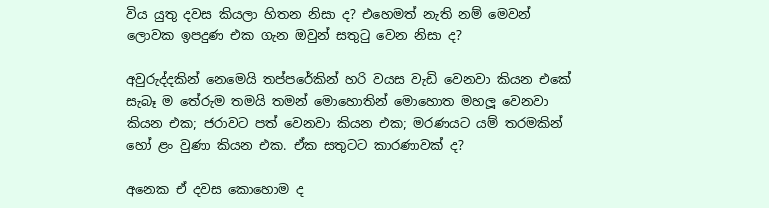විය යුතු දවස කියලා හිතන නිසා ද? එහෙමත් නැති නම් මෙවන් ලොවක ඉපදුණ එක ගැන ඔවුන් සතුටු වෙන නිසා ද?

අවුරුද්දකින් නෙමෙයි තප්පරේකින් හරි වයස වැඩි වෙනවා කියන එකේ සැබෑ ම තේරුම තමයි තමන් මොහොතින් මොහොත මහලූ වෙනවා කියන එක; ජරාවට පත් වෙනවා කියන එක; මරණයට යම් තරමකින් හෝ ළං වුණා කියන එක. ඒක සතුටට කාරණාවක් ද?

අනෙක ඒ දවස කොහොම ද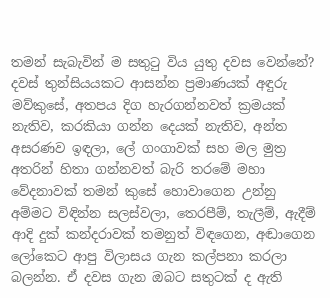තමන් සැබැවින් ම සතුටු විය යුතු දවස වෙන්නේ? දවස් තුන්සියයකට ආසන්න ප්‍රමාණයක් අඳුරු මව්කුසේ, අතපය දිග හැරගන්නවත් ක්‍රමයක් නැතිව, කරකියා ගන්න දෙයක් නැතිව, අන්ත අසරණව ඉඳලා, ලේ ගංගාවක් සහ මල මුත්‍ර අතරින් හිතා ගන්නවත් බැරි තරමේ මහා වේදනාවක් තමන් කුසේ හොවාගෙන උන්නු අම්මට විඳින්න සලස්වලා, තෙරපීම්, තැලීම්, ඇදීම් ආදි දුක් කන්දරාවක් තමනුත් විඳගෙන, අඬාගෙන ලෝකෙට ආපු විලාසය ගැන කල්පනා කරලා බලන්න. ඒ දවස ගැන ඔබට සතුටක් ද ඇති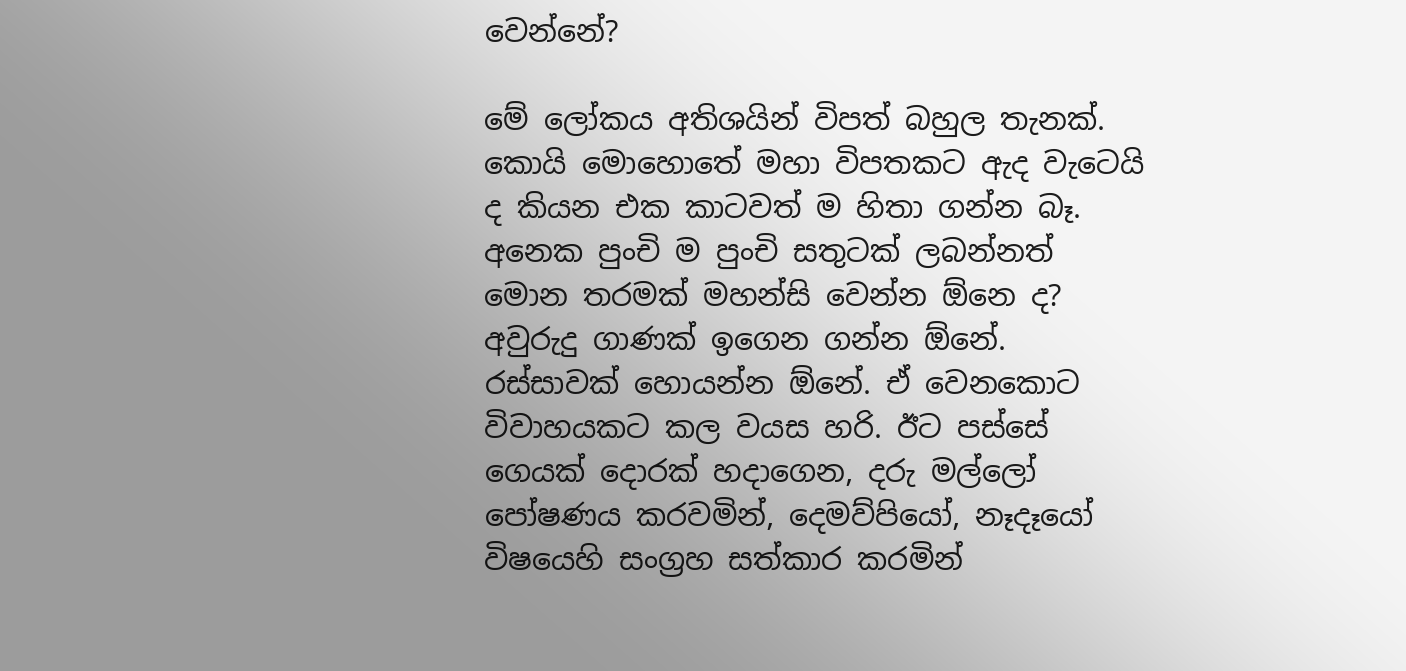වෙන්නේ?

මේ ලෝකය අතිශයින් විපත් බහුල තැනක්. කොයි මොහොතේ මහා විපතකට ඇද වැටෙයි ද කියන එක කාටවත් ම හිතා ගන්න බෑ. අනෙක පුංචි ම පුංචි සතුටක් ලබන්නත් මොන තරමක් මහන්සි වෙන්න ඕනෙ ද? අවුරුදු ගාණක් ඉගෙන ගන්න ඕනේ. රස්සාවක් හොයන්න ඕනේ. ඒ වෙනකොට විවාහයකට කල වයස හරි. ඊට පස්සේ ගෙයක් දොරක් හදාගෙන, දරු මල්ලෝ පෝෂණය කරවමින්, දෙමව්පියෝ, නෑදෑයෝ විෂයෙහි සංග්‍රහ සත්කාර කරමින්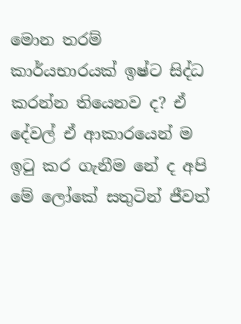මොන තරම් කාර්යභාරයක් ඉෂ්ට සිද්ධ කරන්න තියෙනව ද? ඒ දේවල් ඒ ආකාරයෙන් ම ඉටු කර ගැනීම නේ ද අපි මේ ලෝකේ සතුටින් ජීවත්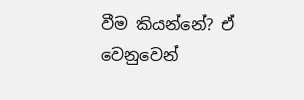වීම කියන්නේ? ඒ වෙනුවෙන්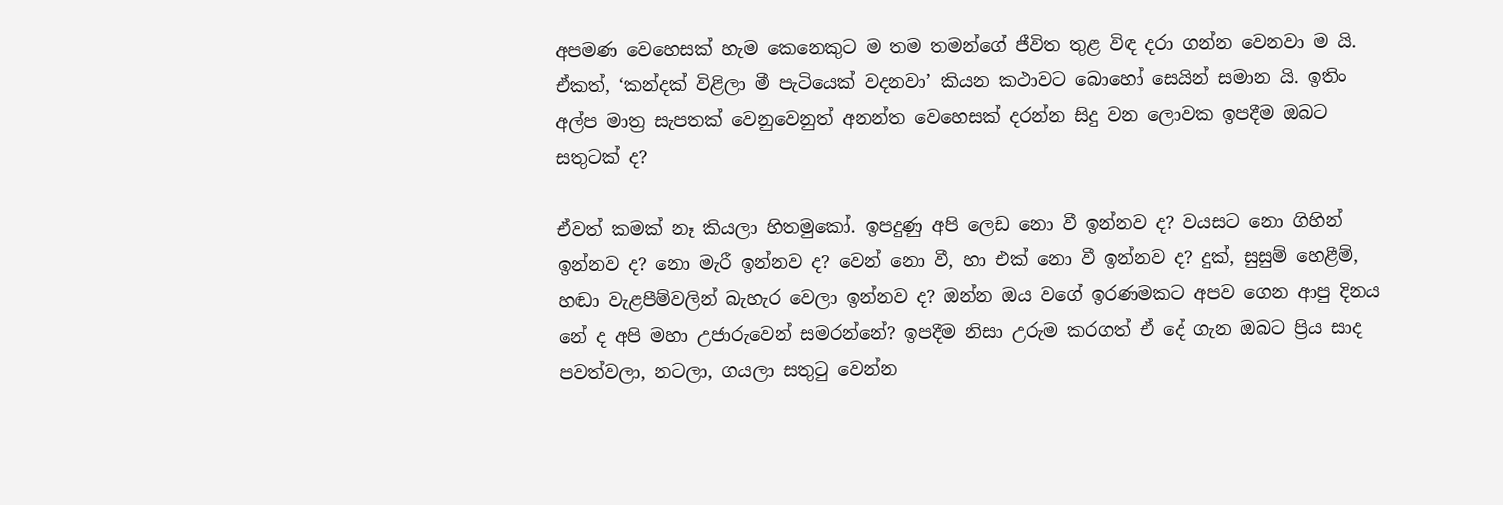අපමණ වෙහෙසක් හැම කෙනෙකුට ම තම තමන්ගේ ජීවිත තුළ විඳ දරා ගන්න වෙනවා ම යි. ඒකත්, ‘කන්දක් විළිලා මී පැටියෙක් වදනවා’ කියන කථාවට බොහෝ සෙයින් සමාන යි. ඉතිං අල්ප මාත්‍ර සැපතක් වෙනුවෙනුත් අනන්ත වෙහෙසක් දරන්න සිදු වන ලොවක ඉපදීම ඔබට සතුටක් ද?

ඒවත් කමක් නෑ කියලා හිතමුකෝ. ඉපදුණු අපි ලෙඩ නො වී ඉන්නව ද? වයසට නො ගිහින් ඉන්නව ද? නො මැරී ඉන්නව ද? වෙන් නො වී, හා එක් නො වී ඉන්නව ද? දුක්, සුසුම් හෙළීම්, හඬා වැළපීම්වලින් බැහැර වෙලා ඉන්නව ද? ඔන්න ඔය වගේ ඉරණමකට අපව ගෙන ආපු දිනය නේ ද අපි මහා උජාරුවෙන් සමරන්නේ? ඉපදීම නිසා උරුම කරගත් ඒ දේ ගැන ඔබට ප්‍රිය සාද පවත්වලා, නටලා, ගයලා සතුටු වෙන්න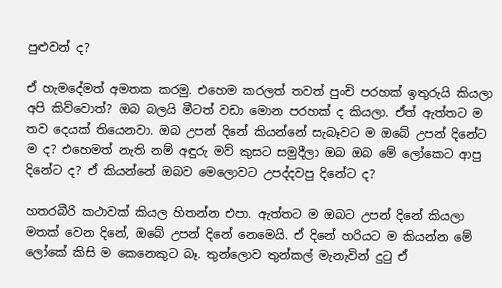පුළුවන් ද?

ඒ හැමදේමත් අමතක කරමු. එහෙම කරලත් තවත් පුංචි පරහක් ඉතුරුයි කියලා අපි කිව්වොත්? ඔබ බලයි මීටත් වඩා මොන පරහක් ද කියලා. ඒත් ඇත්තට ම තව දෙයක් තියෙනවා. ඔබ උපන් දිනේ කියන්නේ සැබෑවට ම ඔබේ උපන් දිනේට ම ද? එහෙමත් නැති නම් අඳුරු මව් කුසට සමුදීලා ඔබ ඔබ මේ ලෝකෙට ආපු දිනේට ද? ඒ කියන්නේ ඔබව මෙලොවට උපද්දවපු දිනේට ද?

හතරබීරි කථාවක් කියල හිතන්න එපා. ඇත්තට ම ඔබට උපන් දිනේ කියලා මතක් වෙන දිනේ, ඔබේ උපන් දිනේ නෙමෙයි. ඒ දිනේ හරියට ම කියන්න මේ ලෝකේ කිසි ම කෙනෙකුට බෑ. තුන්ලොව තුන්කල් මැනැවින් දුටු ඒ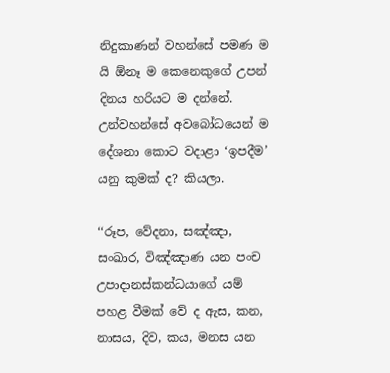නිදුකාණන් වහන්සේ පමණ ම යි ඕනෑ ම කෙනෙකුගේ උපන් දිනය හරියට ම දන්නේ. උන්වහන්සේ අවබෝධයෙන් ම දේශනා කොට වදාළා ‘ඉපදීම’ යනු කුමක් ද? කියලා.

‘‘රූප, වේදනා, සඤ්ඤා, සංඛාර, විඤ්ඤාණ යන පංච උපාදානස්කන්ධයාගේ යම් පහළ වීමක් වේ ද ඇස, කන, නාසය, දිව, කය, මනස යන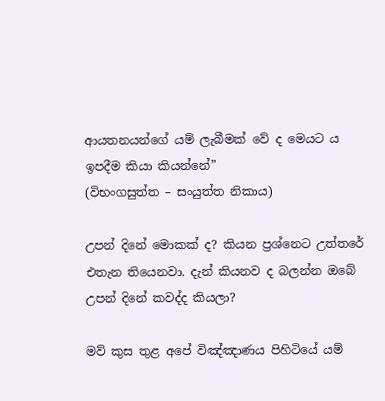ආයතනයන්ගේ යම් ලැබීමක් වේ ද මෙයට ය ඉපදීම කියා කියන්නේ”
(විභංගසුත්ත – සංයුත්ත නිකාය)

උපන් දිනේ මොකක් ද? කියන ප්‍රශ්නෙට උත්තරේ එතැන තියෙනවා. දැන් කියනව ද බලන්න ඔබේ උපන් දිනේ කවද්ද කියලා?

මව් කුස තුළ අපේ විඤ්ඤාණය පිහිටියේ යම්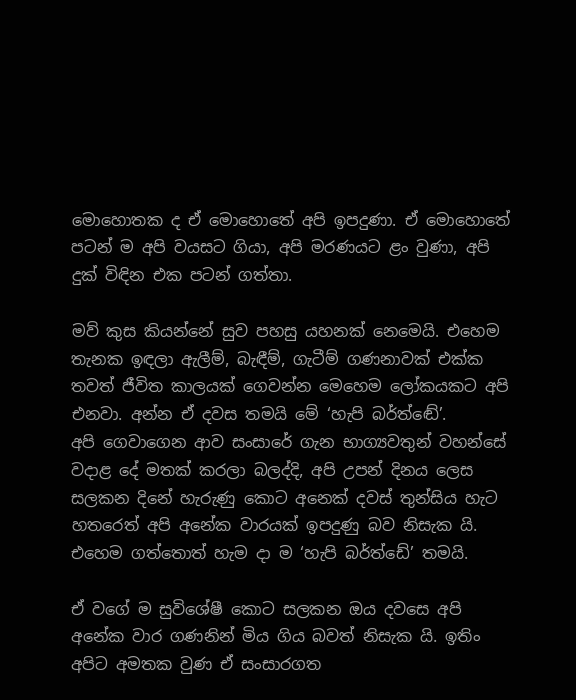මොහොතක ද ඒ මොහොතේ අපි ඉපදුණා. ඒ මොහොතේ පටන් ම අපි වයසට ගියා, අපි මරණයට ළං වුණා, අපි දුක් විඳින එක පටන් ගත්තා.

මව් කුස කියන්නේ සුව පහසු යහනක් නෙමෙයි. එහෙම තැනක ඉඳලා ඇලීම්, බැඳීම්, ගැටීම් ගණනාවක් එක්ක තවත් ජීවිත කාලයක් ගෙවන්න මෙහෙම ලෝකයකට අපි එනවා. අන්න ඒ දවස තමයි මේ ‘හැපි බර්ත්ඬේ’.
අපි ගෙවාගෙන ආව සංසාරේ ගැන භාග්‍යවතුන් වහන්සේ වදාළ දේ මතක් කරලා බලද්දි, අපි උපන් දිනය ලෙස සලකන දිනේ හැරුණු කොට අනෙක් දවස් තුන්සිය හැට හතරෙත් අපි අනේක වාරයක් ඉපදුණු බව නිසැක යි. එහෙම ගත්තොත් හැම දා ම ‘හැපි බර්ත්ඩේ’ තමයි.

ඒ වගේ ම සුවිශේෂී කොට සලකන ඔය දවසෙ අපි අනේක වාර ගණනින් මිය ගිය බවත් නිසැක යි. ඉතිං අපිට අමතක වුණ ඒ සංසාරගත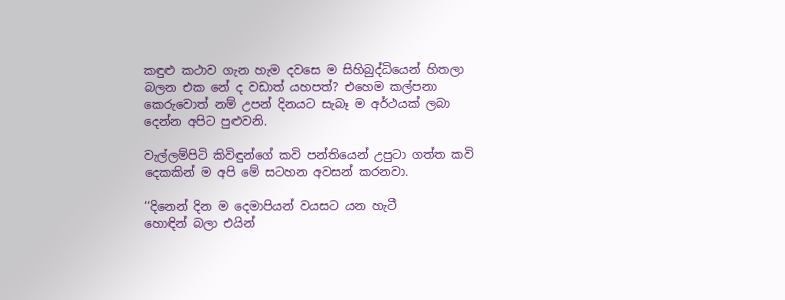කඳුළු කථාව ගැන හැම දවසෙ ම සිහිබුද්ධියෙන් හිතලා බලන එක නේ ද වඩාත් යහපත්? එහෙම කල්පනා කෙරුවොත් නම් උපන් දිනයට සැබෑ ම අර්ථයක් ලබා දෙන්න අපිට පුළුවනි.

වැල්ලම්පිටි කිවිඳුන්ගේ කවි පන්තියෙන් උපුටා ගත්ත කවි දෙකකින් ම අපි මේ සටහන අවසන් කරනවා.

‘‘දිනෙන් දින ම දෙමාපියන් වයසට යන හැටී
හොඳින් බලා එයින්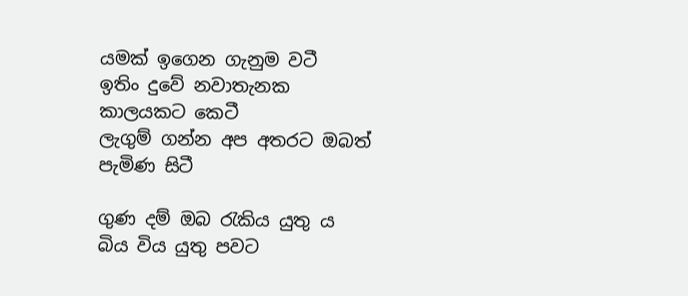යමක් ඉගෙන ගැනුම වටී
ඉතිං දුවේ නවාතැනක කාලයකට කෙටී
ලැගුම් ගන්න අප අතරට ඔබත් පැමිණ සිටී

ගුණ දම් ඔබ රැකිය යුතු ය බිය විය යුතු පවට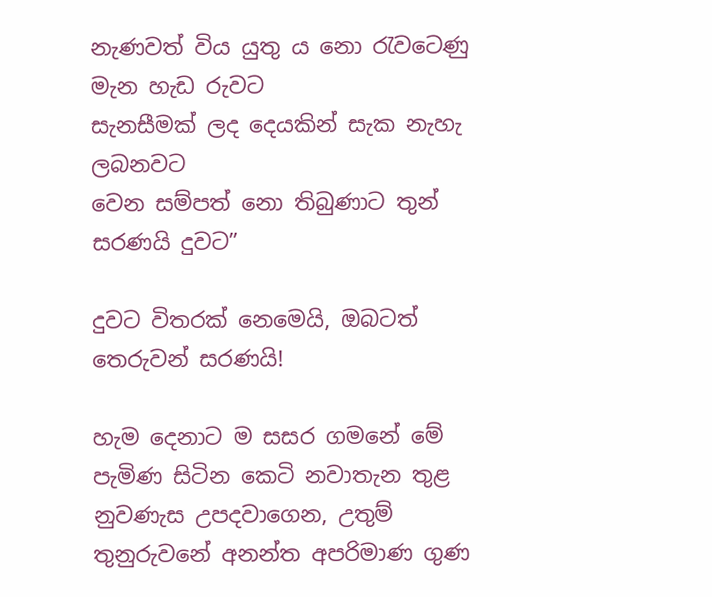නැණවත් විය යුතු ය නො රැවටෙණු මැන හැඩ රුවට
සැනසීමක් ලද දෙයකින් සැක නැහැ ලබනවට
වෙන සම්පත් නො තිබුණාට තුන් සරණයි දුවට”

දුවට විතරක් නෙමෙයි, ඔබටත් තෙරුවන් සරණයි!

හැම දෙනාට ම සසර ගමනේ මේ පැමිණ සිටින කෙටි නවාතැන තුළ නුවණැස උපදවාගෙන, උතුම් තුනුරුවනේ අනන්ත අපරිමාණ ගුණ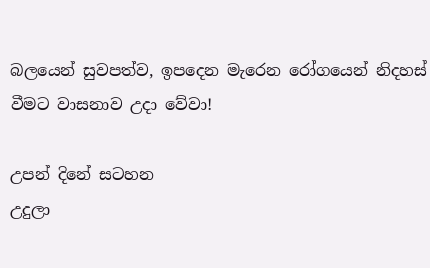බලයෙන් සුවපත්ව, ඉපදෙන මැරෙන රෝගයෙන් නිදහස් වීමට වාසනාව උදා වේවා!

උපන් දිනේ සටහන
උදුලා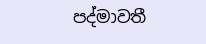පද්මාවතී